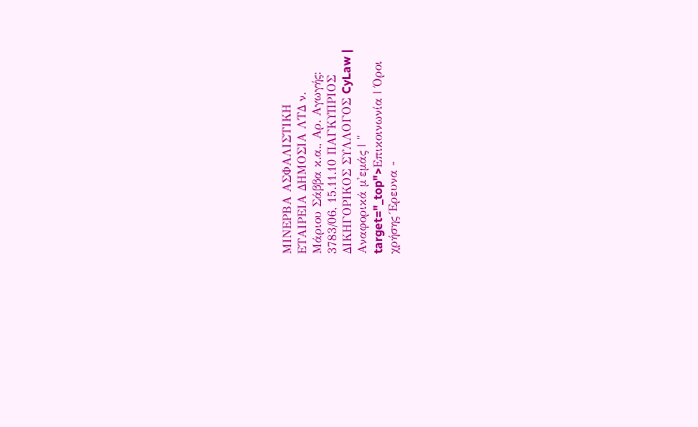ΜΙΝΕΡΒΑ ΑΣΦΑΛΙΣΤΙΚΗ ΕΤΑΙΡΕΙΑ ΔΗΜΟΣΙΑ ΛΤΔ ν. Μάριου Σάββα κ.α., Αρ. Αγωγής: 3783/06, 15.11.10 ΠΑΓΚΥΠΡΙΟΣ ΔΙΚΗΓΟΡΙΚΟΣ ΣΥΛΛΟΓΟΣ CyLaw | Αναφορικά μ'εμάς | " target="_top">Επικοινωνία | Όροι χρήσης Έρευνα -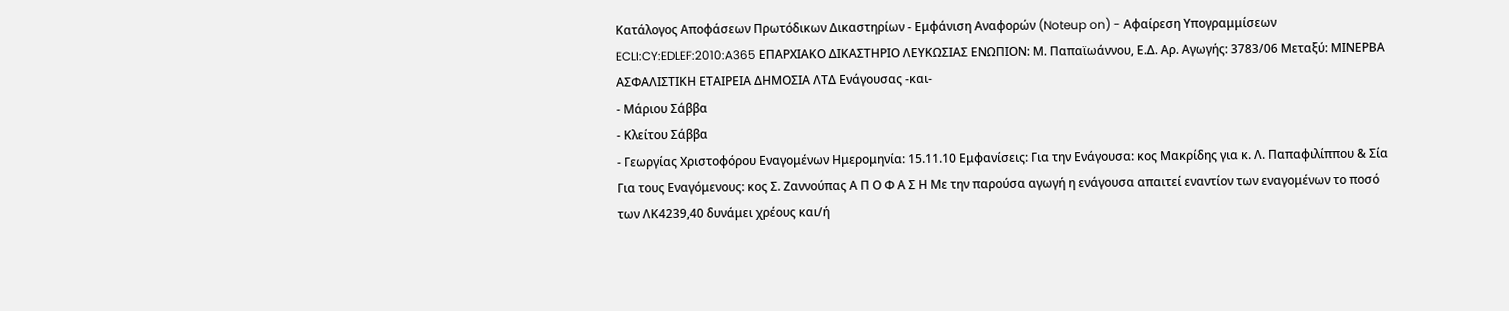Κατάλογος Αποφάσεων Πρωτόδικων Δικαστηρίων - Εμφάνιση Αναφορών (Noteup on) - Αφαίρεση Υπογραμμίσεων ECLI:CY:EDLEF:2010:A365 ΕΠΑΡΧΙΑΚΟ ΔΙΚΑΣΤΗΡΙΟ ΛΕΥΚΩΣΙΑΣ ΕΝΩΠΙΟΝ: Μ. Παπαϊωάννου, Ε.Δ. Αρ. Αγωγής: 3783/06 Μεταξύ: ΜΙΝΕΡΒΑ ΑΣΦΑΛΙΣΤΙΚΗ ΕΤΑΙΡΕΙΑ ΔΗΜΟΣΙΑ ΛΤΔ Ενάγουσας -και-
- Μάριου Σάββα
- Κλείτου Σάββα
- Γεωργίας Χριστοφόρου Εναγομένων Ημερομηνία: 15.11.10 Εμφανίσεις: Για την Ενάγουσα: κος Μακρίδης για κ. Λ. Παπαφιλίππου & Σία Για τους Εναγόμενους: κος Σ. Ζαννούπας Α Π Ο Φ Α Σ Η Με την παρούσα αγωγή η ενάγουσα απαιτεί εναντίον των εναγομένων το ποσό των ΛΚ4239,40 δυνάμει χρέους και/ή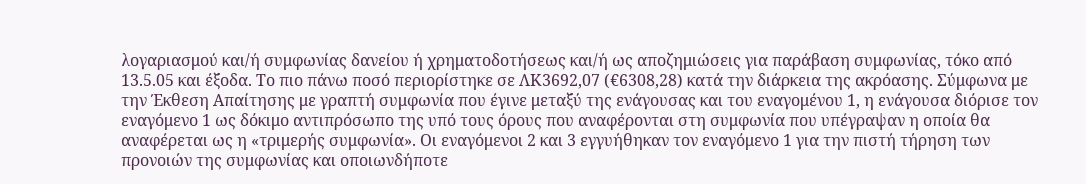λογαριασμού και/ή συμφωνίας δανείου ή χρηματοδοτήσεως και/ή ως αποζημιώσεις για παράβαση συμφωνίας, τόκο από 13.5.05 και έξοδα. Το πιο πάνω ποσό περιορίστηκε σε ΛΚ3692,07 (€6308,28) κατά την διάρκεια της ακρόασης. Σύμφωνα με την Έκθεση Απαίτησης με γραπτή συμφωνία που έγινε μεταξύ της ενάγουσας και του εναγομένου 1, η ενάγουσα διόρισε τον εναγόμενο 1 ως δόκιμο αντιπρόσωπο της υπό τους όρους που αναφέρονται στη συμφωνία που υπέγραψαν η οποία θα αναφέρεται ως η «τριμερής συμφωνία». Οι εναγόμενοι 2 και 3 εγγυήθηκαν τον εναγόμενο 1 για την πιστή τήρηση των προνοιών της συμφωνίας και οποιωνδήποτε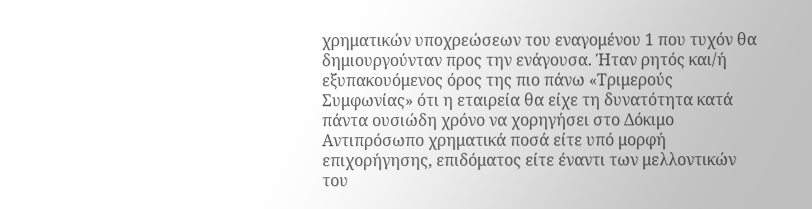χρηματικών υποχρεώσεων του εναγομένου 1 που τυχόν θα δημιουργούνταν προς την ενάγουσα. Ήταν ρητός και/ή εξυπακουόμενος όρος της πιο πάνω «Τριμερούς Συμφωνίας» ότι η εταιρεία θα είχε τη δυνατότητα κατά πάντα ουσιώδη χρόνο να χορηγήσει στο Δόκιμο Αντιπρόσωπο χρηματικά ποσά είτε υπό μορφή επιχορήγησης, επιδόματος είτε έναντι των μελλοντικών του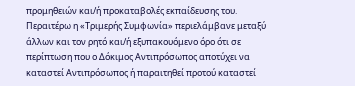προμηθειών και/ή προκαταβολές εκπαίδευσης του. Περαιτέρω η «Τριμερής Συμφωνία» περιελάμβανε μεταξύ άλλων και τον ρητό και/ή εξυπακουόμενο όρο ότι σε περίπτωση που ο Δόκιμος Αντιπρόσωπος αποτύχει να καταστεί Αντιπρόσωπος ή παραιτηθεί προτού καταστεί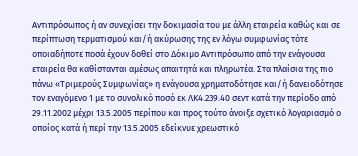Αντιπρόσωπος ή αν συνεχίσει την δοκιμασία του με άλλη εταιρεία καθώς και σε περίπτωση τερματισμού και/ή ακύρωσης της εν λόγω συμφωνίας τότε οποιαδήποτε ποσά έχουν δοθεί στο Δόκιμο Αντιπρόσωπο από την ενάγουσα εταιρεία θα καθίστανται αμέσως απαιτητά και πληρωτέα. Στα πλαίσια της πιο πάνω «Τριμερούς Συμφωνίας» η ενάγουσα χρηματοδότησε και/ή δανειοδότησε τον εναγόμενο 1 με το συνολικό ποσό εκ ΛΚ4.239.40 σεντ κατά την περίοδο από 29.11.2002 μέχρι 13.5.2005 περίπου και προς τούτο άνοιξε σχετικό λογαριασμό ο οποίος κατά ή περί την 13.5.2005 εδείκνυε χρεωστικό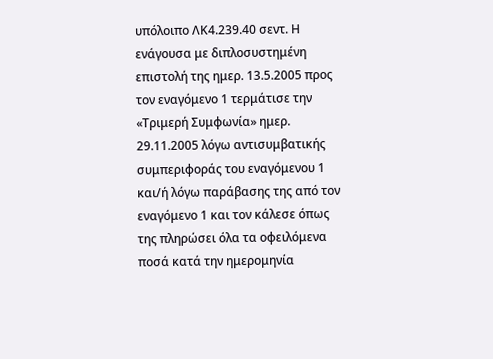υπόλοιπο ΛΚ4.239.40 σεντ. Η ενάγουσα με διπλοσυστημένη επιστολή της ημερ. 13.5.2005 προς τον εναγόμενο 1 τερμάτισε την «Τριμερή Συμφωνία» ημερ. 29.11.2005 λόγω αντισυμβατικής συμπεριφοράς του εναγόμενου 1 και/ή λόγω παράβασης της από τον εναγόμενο 1 και τον κάλεσε όπως της πληρώσει όλα τα οφειλόμενα ποσά κατά την ημερομηνία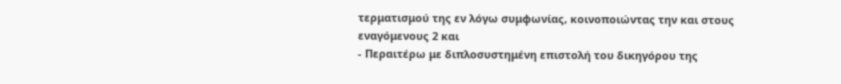τερματισμού της εν λόγω συμφωνίας, κοινοποιώντας την και στους εναγόμενους 2 και
- Περαιτέρω με διπλοσυστημένη επιστολή του δικηγόρου της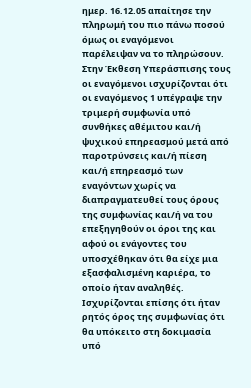ημερ. 16.12.05 απαίτησε την πληρωμή του πιο πάνω ποσού όμως οι εναγόμενοι παρέλειψαν να το πληρώσουν. Στην Έκθεση Υπεράσπισης τους οι εναγόμενοι ισχυρίζονται ότι οι εναγόμενος 1 υπέγραψε την τριμερή συμφωνία υπό συνθήκες αθέμιτου και/ή ψυχικού επηρεασμού μετά από παροτρύνσεις και/ή πίεση και/ή επηρεασμό των εναγόντων χωρίς να διαπραγματευθεί τους όρους της συμφωνίας και/ή να του επεξηγηθούν οι όροι της και αφού οι ενάγοντες του υποσχέθηκαν ότι θα είχε μια εξασφαλισμένη καριέρα, το οποίο ήταν αναληθές. Ισχυρίζονται επίσης ότι ήταν ρητός όρος της συμφωνίας ότι θα υπόκειτο στη δοκιμασία υπό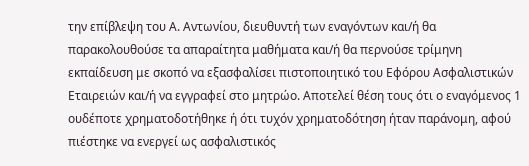την επίβλεψη του Α. Αντωνίου, διευθυντή των εναγόντων και/ή θα παρακολουθούσε τα απαραίτητα μαθήματα και/ή θα περνούσε τρίμηνη εκπαίδευση με σκοπό να εξασφαλίσει πιστοποιητικό του Εφόρου Ασφαλιστικών Εταιρειών και/ή να εγγραφεί στο μητρώο. Αποτελεί θέση τους ότι ο εναγόμενος 1 ουδέποτε χρηματοδοτήθηκε ή ότι τυχόν χρηματοδότηση ήταν παράνομη, αφού πιέστηκε να ενεργεί ως ασφαλιστικός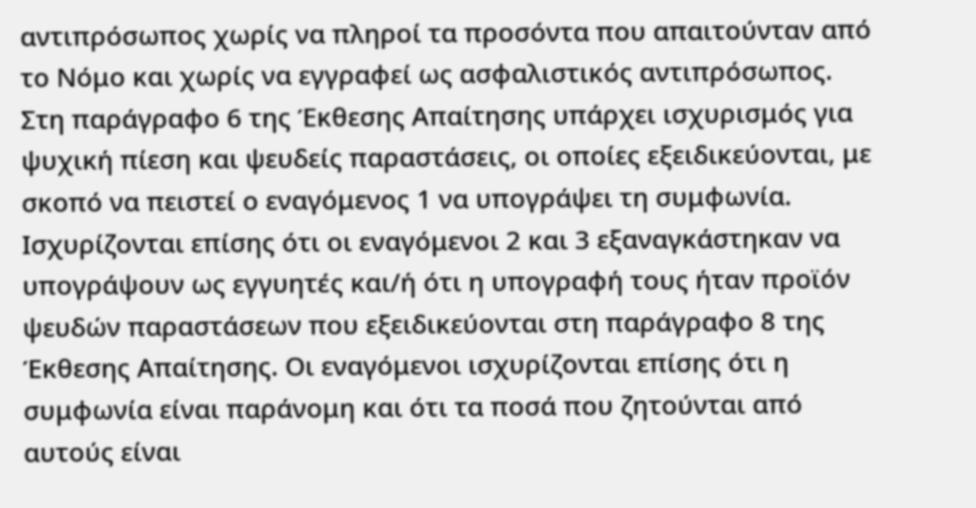αντιπρόσωπος χωρίς να πληροί τα προσόντα που απαιτούνταν από το Νόμο και χωρίς να εγγραφεί ως ασφαλιστικός αντιπρόσωπος. Στη παράγραφο 6 της Έκθεσης Απαίτησης υπάρχει ισχυρισμός για ψυχική πίεση και ψευδείς παραστάσεις, οι οποίες εξειδικεύονται, με σκοπό να πειστεί ο εναγόμενος 1 να υπογράψει τη συμφωνία. Ισχυρίζονται επίσης ότι οι εναγόμενοι 2 και 3 εξαναγκάστηκαν να υπογράψουν ως εγγυητές και/ή ότι η υπογραφή τους ήταν προϊόν ψευδών παραστάσεων που εξειδικεύονται στη παράγραφο 8 της Έκθεσης Απαίτησης. Οι εναγόμενοι ισχυρίζονται επίσης ότι η συμφωνία είναι παράνομη και ότι τα ποσά που ζητούνται από αυτούς είναι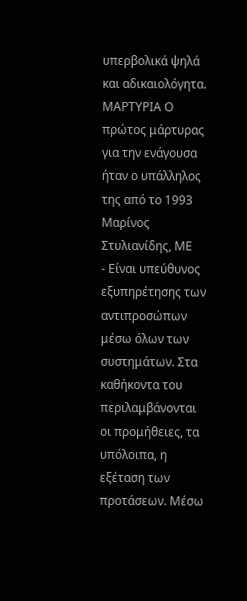υπερβολικά ψηλά και αδικαιολόγητα. ΜΑΡΤΥΡΙΑ Ο πρώτος μάρτυρας για την ενάγουσα ήταν ο υπάλληλος της από το 1993 Μαρίνος Στυλιανίδης, ΜΕ
- Είναι υπεύθυνος εξυπηρέτησης των αντιπροσώπων μέσω όλων των συστημάτων. Στα καθήκοντα του περιλαμβάνονται οι προμήθειες, τα υπόλοιπα, η εξέταση των προτάσεων. Μέσω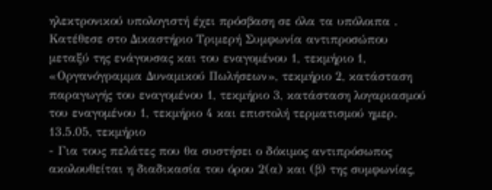ηλεκτρονικού υπολογιστή έχει πρόσβαση σε όλα τα υπόλοιπα . Κατέθεσε στο Δικαστήριο Τριμερή Συμφωνία αντιπροσώπου μεταξύ της ενάγουσας και του εναγομένου 1, τεκμήριο 1, «Οργανόγραμμα Δυναμικού Πωλήσεων», τεκμήριο 2, κατάσταση παραγωγής του εναγομένου 1, τεκμήριο 3, κατάσταση λογαριασμού του εναγομένου 1, τεκμήριο 4 και επιστολή τερματισμού ημερ. 13.5.05, τεκμήριο
- Για τους πελάτες που θα συστήσει ο δόκιμος αντιπρόσωπος ακολουθείται η διαδικασία του όρου 2(α) και (β) της συμφωνίας,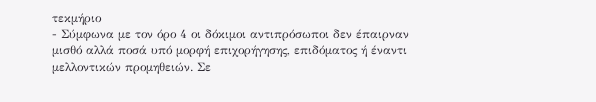τεκμήριο
- Σύμφωνα με τον όρο 4 οι δόκιμοι αντιπρόσωποι δεν έπαιρναν μισθό αλλά ποσά υπό μορφή επιχορήγησης, επιδόματος ή έναντι μελλοντικών προμηθειών. Σε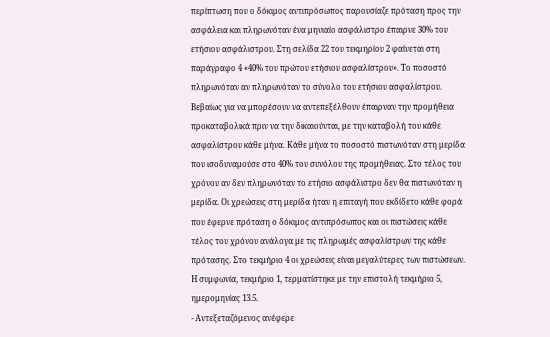περίπτωση που ο δόκιμος αντιπρόσωπος παρουσίαζε πρόταση προς την ασφάλεια και πληρωνόταν ένα μηνιαίο ασφάλιστρο έπαιρνε 30% του ετήσιου ασφάλιστρου. Στη σελίδα 22 του τεκμηρίου 2 φαίνεται στη παράγραφο 4 «40% του πρώτου ετήσιου ασφαλίστρου». Το ποσοστό πληρωνόταν αν πληρωνόταν το σύνολο του ετήσιου ασφαλίστρου. Βεβαίως για να μπορέσουν να αντεπεξέλθουν έπαιρναν την προμήθεια προκαταβολικά πριν να την δικαιούνται, με την καταβολή του κάθε ασφαλίστρου κάθε μήνα. Κάθε μήνα το ποσοστό πιστωνόταν στη μερίδα που ισοδυναμούσε στο 40% του συνόλου της προμήθειας. Στο τέλος του χρόνου αν δεν πληρωνόταν το ετήσιο ασφάλιστρο δεν θα πιστωνόταν η μερίδα. Οι χρεώσεις στη μερίδα ήταν η επιταγή που εκδίδετο κάθε φορά που έφερνε πρόταση ο δόκιμος αντιπρόσωπος και οι πιστώσεις κάθε τέλος του χρόνου ανάλογα με τις πληρωμές ασφαλίστρων της κάθε πρότασης. Στο τεκμήριο 4 οι χρεώσεις είναι μεγαλύτερες των πιστώσεων. Η συμφωνία, τεκμήριο 1, τερματίστηκε με την επιστολή τεκμήριο 5, ημερομηνίας 13.5.
- Αντεξεταζόμενος ανέφερε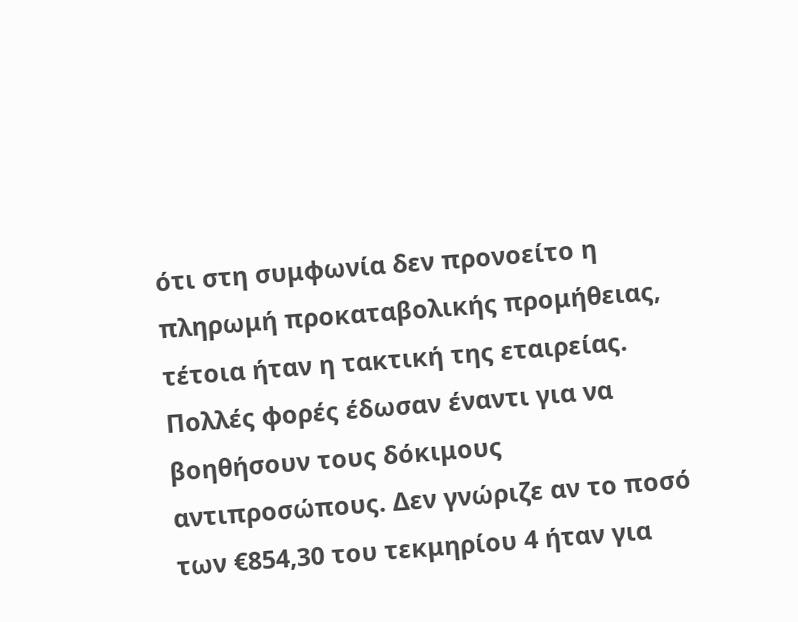ότι στη συμφωνία δεν προνοείτο η πληρωμή προκαταβολικής προμήθειας, τέτοια ήταν η τακτική της εταιρείας. Πολλές φορές έδωσαν έναντι για να βοηθήσουν τους δόκιμους αντιπροσώπους. Δεν γνώριζε αν το ποσό των €854,30 του τεκμηρίου 4 ήταν για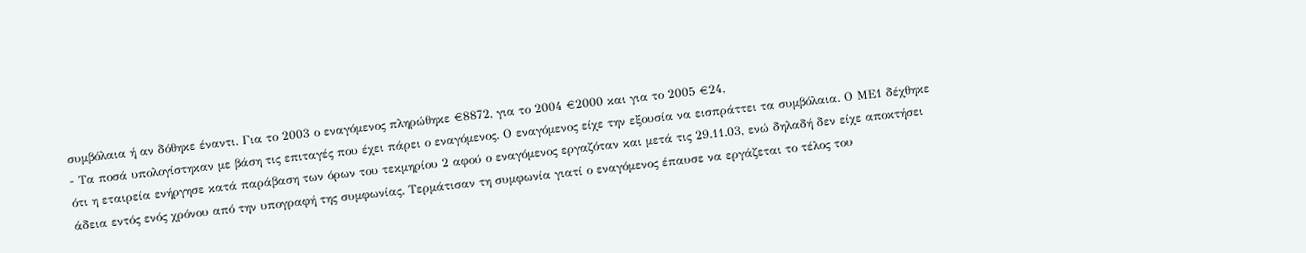συμβόλαια ή αν δόθηκε έναντι. Για το 2003 ο εναγόμενος πληρώθηκε €8872, για το 2004 €2000 και για το 2005 €24,
- Τα ποσά υπολογίστηκαν με βάση τις επιταγές που έχει πάρει ο εναγόμενος. Ο εναγόμενος είχε την εξουσία να εισπράττει τα συμβόλαια. Ο ΜΕ1 δέχθηκε ότι η εταιρεία ενήργησε κατά παράβαση των όρων του τεκμηρίου 2 αφού ο εναγόμενος εργαζόταν και μετά τις 29.11.03, ενώ δηλαδή δεν είχε αποκτήσει άδεια εντός ενός χρόνου από την υπογραφή της συμφωνίας. Τερμάτισαν τη συμφωνία γιατί ο εναγόμενος έπαυσε να εργάζεται το τέλος του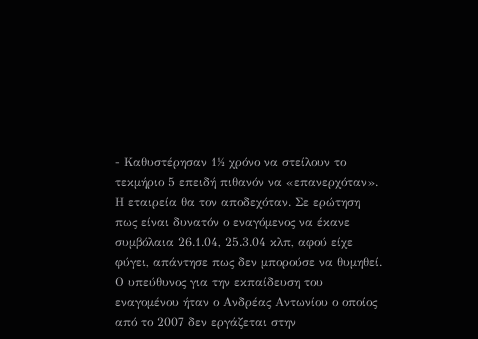- Καθυστέρησαν 1½ χρόνο να στείλουν το τεκμήριο 5 επειδή πιθανόν να «επανερχόταν». Η εταιρεία θα τον αποδεχόταν. Σε ερώτηση πως είναι δυνατόν ο εναγόμενος να έκανε συμβόλαια 26.1.04, 25.3.04 κλπ, αφού είχε φύγει, απάντησε πως δεν μπορούσε να θυμηθεί. Ο υπεύθυνος για την εκπαίδευση του εναγομένου ήταν ο Ανδρέας Αντωνίου ο οποίος από το 2007 δεν εργάζεται στην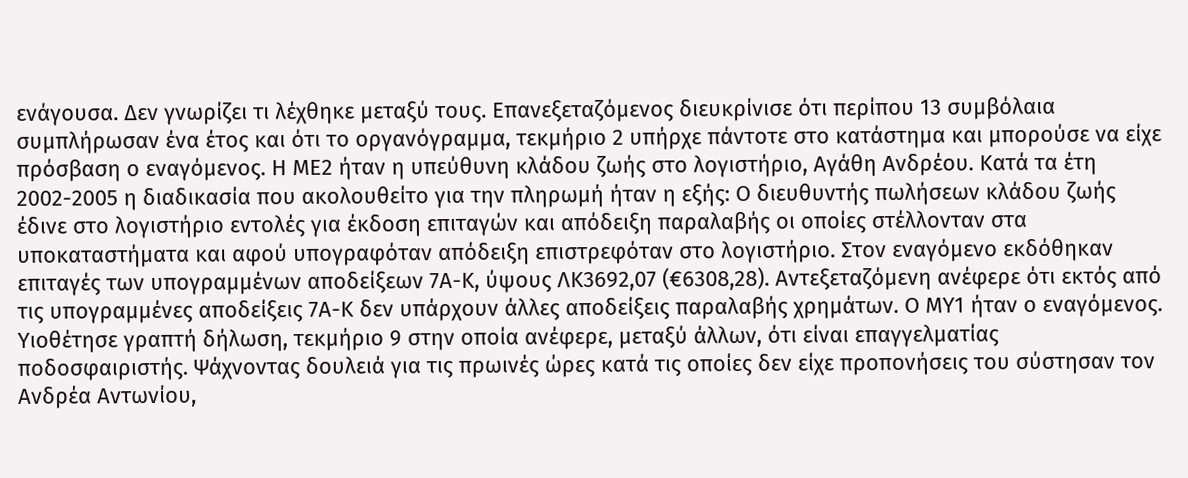ενάγουσα. Δεν γνωρίζει τι λέχθηκε μεταξύ τους. Επανεξεταζόμενος διευκρίνισε ότι περίπου 13 συμβόλαια συμπλήρωσαν ένα έτος και ότι το οργανόγραμμα, τεκμήριο 2 υπήρχε πάντοτε στο κατάστημα και μπορούσε να είχε πρόσβαση ο εναγόμενος. Η ΜΕ2 ήταν η υπεύθυνη κλάδου ζωής στο λογιστήριο, Αγάθη Ανδρέου. Κατά τα έτη 2002-2005 η διαδικασία που ακολουθείτο για την πληρωμή ήταν η εξής: Ο διευθυντής πωλήσεων κλάδου ζωής έδινε στο λογιστήριο εντολές για έκδοση επιταγών και απόδειξη παραλαβής οι οποίες στέλλονταν στα υποκαταστήματα και αφού υπογραφόταν απόδειξη επιστρεφόταν στο λογιστήριο. Στον εναγόμενο εκδόθηκαν επιταγές των υπογραμμένων αποδείξεων 7Α-Κ, ύψους ΛΚ3692,07 (€6308,28). Αντεξεταζόμενη ανέφερε ότι εκτός από τις υπογραμμένες αποδείξεις 7Α-Κ δεν υπάρχουν άλλες αποδείξεις παραλαβής χρημάτων. Ο ΜΥ1 ήταν ο εναγόμενος. Υιοθέτησε γραπτή δήλωση, τεκμήριο 9 στην οποία ανέφερε, μεταξύ άλλων, ότι είναι επαγγελματίας ποδοσφαιριστής. Ψάχνοντας δουλειά για τις πρωινές ώρες κατά τις οποίες δεν είχε προπονήσεις του σύστησαν τον Ανδρέα Αντωνίου,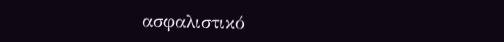ασφαλιστικό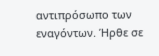αντιπρόσωπο των εναγόντων. Ήρθε σε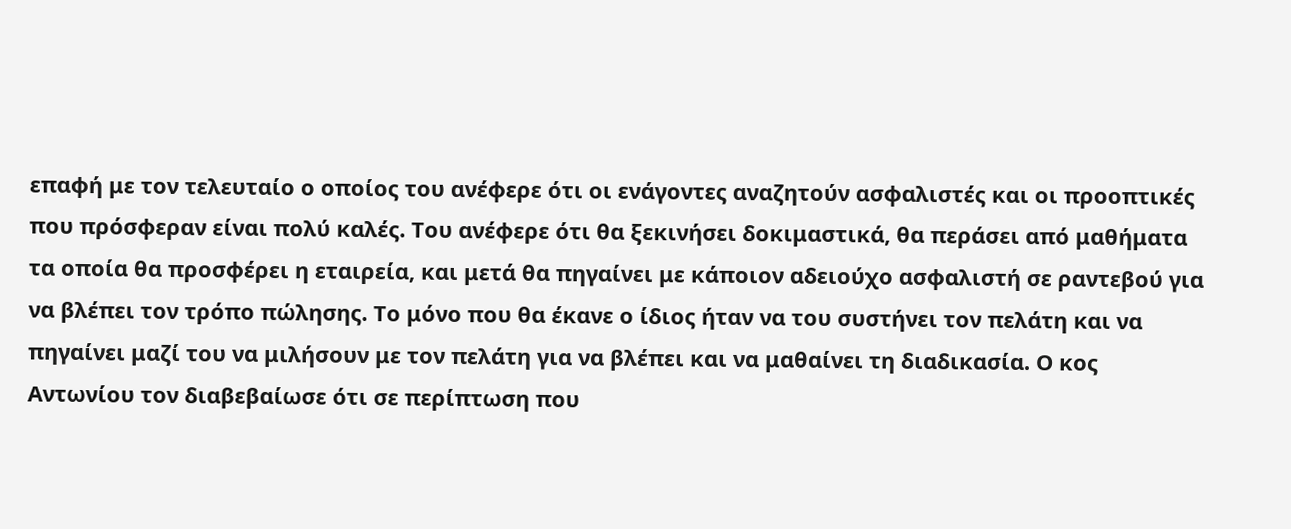επαφή με τον τελευταίο ο οποίος του ανέφερε ότι οι ενάγοντες αναζητούν ασφαλιστές και οι προοπτικές που πρόσφεραν είναι πολύ καλές. Του ανέφερε ότι θα ξεκινήσει δοκιμαστικά, θα περάσει από μαθήματα τα οποία θα προσφέρει η εταιρεία, και μετά θα πηγαίνει με κάποιον αδειούχο ασφαλιστή σε ραντεβού για να βλέπει τον τρόπο πώλησης. Το μόνο που θα έκανε ο ίδιος ήταν να του συστήνει τον πελάτη και να πηγαίνει μαζί του να μιλήσουν με τον πελάτη για να βλέπει και να μαθαίνει τη διαδικασία. Ο κος Αντωνίου τον διαβεβαίωσε ότι σε περίπτωση που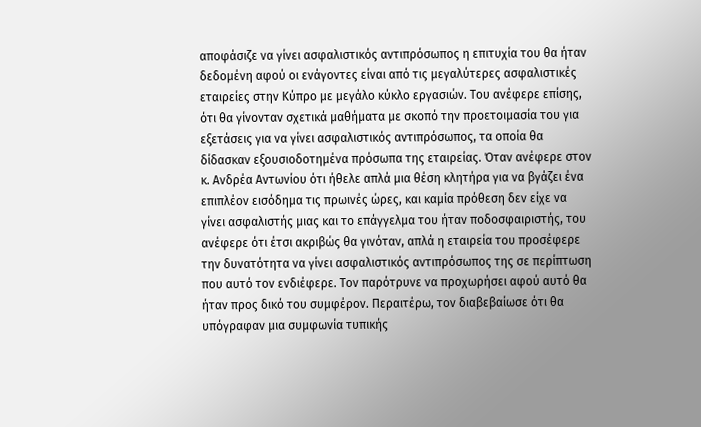αποφάσιζε να γίνει ασφαλιστικός αντιπρόσωπος η επιτυχία του θα ήταν δεδομένη αφού οι ενάγοντες είναι από τις μεγαλύτερες ασφαλιστικές εταιρείες στην Κύπρο με μεγάλο κύκλο εργασιών. Του ανέφερε επίσης, ότι θα γίνονταν σχετικά μαθήματα με σκοπό την προετοιμασία του για εξετάσεις για να γίνει ασφαλιστικός αντιπρόσωπος, τα οποία θα δίδασκαν εξουσιοδοτημένα πρόσωπα της εταιρείας. Όταν ανέφερε στον κ. Ανδρέα Αντωνίου ότι ήθελε απλά μια θέση κλητήρα για να βγάζει ένα επιπλέον εισόδημα τις πρωινές ώρες, και καμία πρόθεση δεν είχε να γίνει ασφαλιστής μιας και το επάγγελμα του ήταν ποδοσφαιριστής, του ανέφερε ότι έτσι ακριβώς θα γινόταν, απλά η εταιρεία του προσέφερε την δυνατότητα να γίνει ασφαλιστικός αντιπρόσωπος της σε περίπτωση που αυτό τον ενδιέφερε. Τον παρότρυνε να προχωρήσει αφού αυτό θα ήταν προς δικό του συμφέρον. Περαιτέρω, τον διαβεβαίωσε ότι θα υπόγραφαν μια συμφωνία τυπικής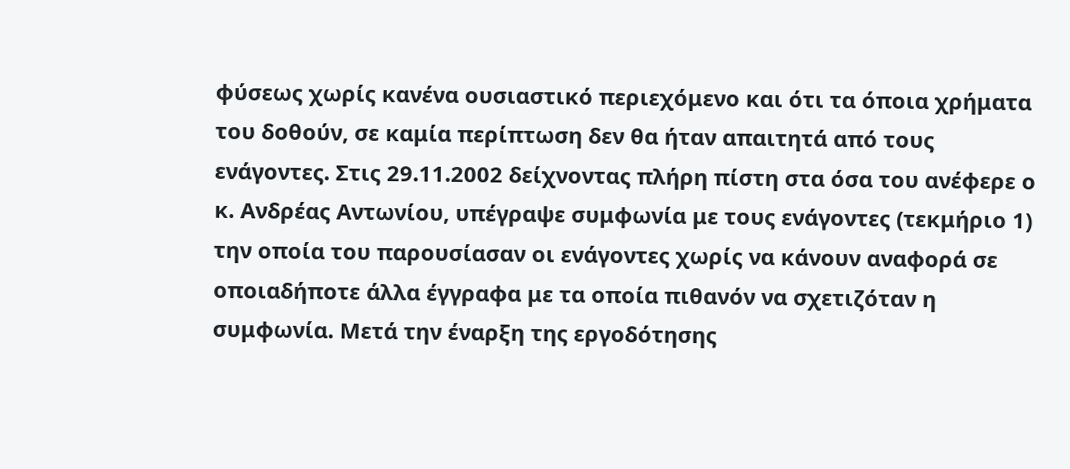φύσεως χωρίς κανένα ουσιαστικό περιεχόμενο και ότι τα όποια χρήματα του δοθούν, σε καμία περίπτωση δεν θα ήταν απαιτητά από τους ενάγοντες. Στις 29.11.2002 δείχνοντας πλήρη πίστη στα όσα του ανέφερε ο κ. Ανδρέας Αντωνίου, υπέγραψε συμφωνία με τους ενάγοντες (τεκμήριο 1) την οποία του παρουσίασαν οι ενάγοντες χωρίς να κάνουν αναφορά σε οποιαδήποτε άλλα έγγραφα με τα οποία πιθανόν να σχετιζόταν η συμφωνία. Μετά την έναρξη της εργοδότησης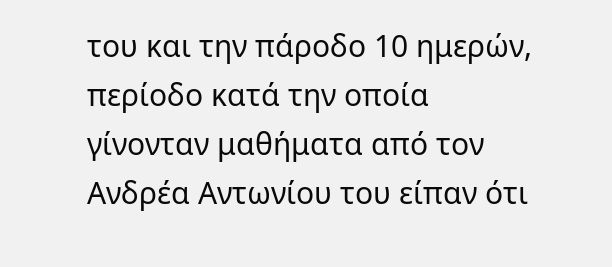του και την πάροδο 10 ημερών, περίοδο κατά την οποία γίνονταν μαθήματα από τον Ανδρέα Αντωνίου του είπαν ότι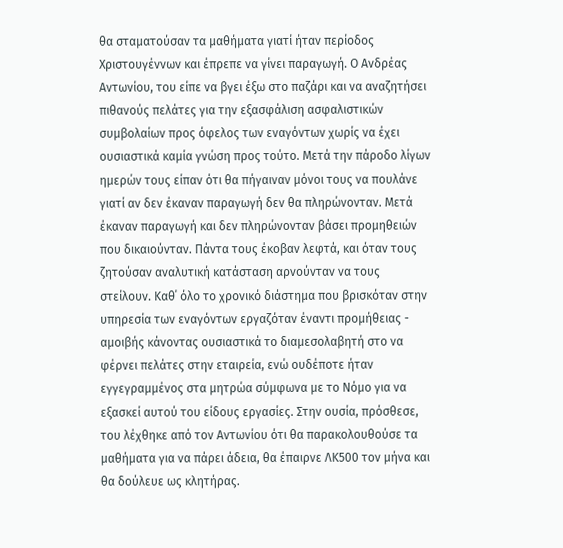θα σταματούσαν τα μαθήματα γιατί ήταν περίοδος Χριστουγέννων και έπρεπε να γίνει παραγωγή. Ο Ανδρέας Αντωνίου, του είπε να βγει έξω στο παζάρι και να αναζητήσει πιθανούς πελάτες για την εξασφάλιση ασφαλιστικών συμβολαίων προς όφελος των εναγόντων χωρίς να έχει ουσιαστικά καμία γνώση προς τούτο. Μετά την πάροδο λίγων ημερών τους είπαν ότι θα πήγαιναν μόνοι τους να πουλάνε γιατί αν δεν έκαναν παραγωγή δεν θα πληρώνονταν. Μετά έκαναν παραγωγή και δεν πληρώνονταν βάσει προμηθειών που δικαιούνταν. Πάντα τους έκοβαν λεφτά, και όταν τους ζητούσαν αναλυτική κατάσταση αρνούνταν να τους στείλουν. Καθ΄ όλο το χρονικό διάστημα που βρισκόταν στην υπηρεσία των εναγόντων εργαζόταν έναντι προμήθειας - αμοιβής κάνοντας ουσιαστικά το διαμεσολαβητή στο να φέρνει πελάτες στην εταιρεία, ενώ ουδέποτε ήταν εγγεγραμμένος στα μητρώα σύμφωνα με το Νόμο για να εξασκεί αυτού του είδους εργασίες. Στην ουσία, πρόσθεσε, του λέχθηκε από τον Αντωνίου ότι θα παρακολουθούσε τα μαθήματα για να πάρει άδεια, θα έπαιρνε ΛΚ500 τον μήνα και θα δούλευε ως κλητήρας.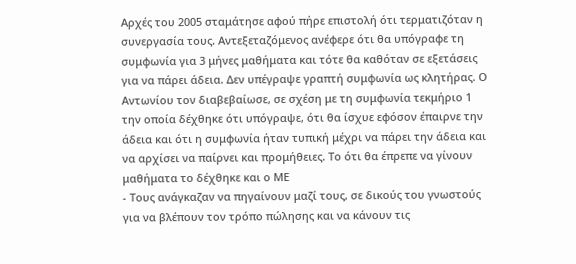Αρχές του 2005 σταμάτησε αφού πήρε επιστολή ότι τερματιζόταν η συνεργασία τους. Αντεξεταζόμενος ανέφερε ότι θα υπόγραφε τη συμφωνία για 3 μήνες μαθήματα και τότε θα καθόταν σε εξετάσεις για να πάρει άδεια. Δεν υπέγραψε γραπτή συμφωνία ως κλητήρας. Ο Αντωνίου τον διαβεβαίωσε, σε σχέση με τη συμφωνία τεκμήριο 1 την οποία δέχθηκε ότι υπόγραψε, ότι θα ίσχυε εφόσον έπαιρνε την άδεια και ότι η συμφωνία ήταν τυπική μέχρι να πάρει την άδεια και να αρχίσει να παίρνει και προμήθειες. Το ότι θα έπρεπε να γίνουν μαθήματα το δέχθηκε και ο ΜΕ
- Τους ανάγκαζαν να πηγαίνουν μαζί τους, σε δικούς του γνωστούς για να βλέπουν τον τρόπο πώλησης και να κάνουν τις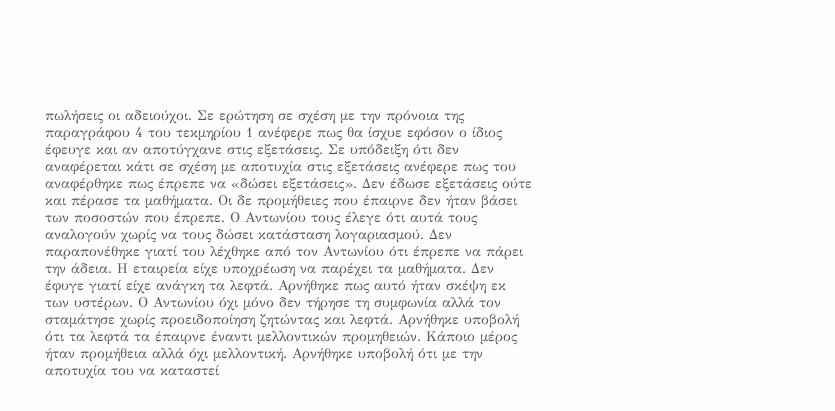πωλήσεις οι αδειούχοι. Σε ερώτηση σε σχέση με την πρόνοια της παραγράφου 4 του τεκμηρίου 1 ανέφερε πως θα ίσχυε εφόσον ο ίδιος έφευγε και αν αποτύγχανε στις εξετάσεις. Σε υπόδειξη ότι δεν αναφέρεται κάτι σε σχέση με αποτυχία στις εξετάσεις ανέφερε πως του αναφέρθηκε πως έπρεπε να «δώσει εξετάσεις». Δεν έδωσε εξετάσεις ούτε και πέρασε τα μαθήματα. Οι δε προμήθειες που έπαιρνε δεν ήταν βάσει των ποσοστών που έπρεπε. Ο Αντωνίου τους έλεγε ότι αυτά τους αναλογούν χωρίς να τους δώσει κατάσταση λογαριασμού. Δεν παραπονέθηκε γιατί του λέχθηκε από τον Αντωνίου ότι έπρεπε να πάρει την άδεια. Η εταιρεία είχε υποχρέωση να παρέχει τα μαθήματα. Δεν έφυγε γιατί είχε ανάγκη τα λεφτά. Αρνήθηκε πως αυτό ήταν σκέψη εκ των υστέρων. Ο Αντωνίου όχι μόνο δεν τήρησε τη συμφωνία αλλά τον σταμάτησε χωρίς προειδοποίηση ζητώντας και λεφτά. Αρνήθηκε υποβολή ότι τα λεφτά τα έπαιρνε έναντι μελλοντικών προμηθειών. Κάποιο μέρος ήταν προμήθεια αλλά όχι μελλοντική. Αρνήθηκε υποβολή ότι με την αποτυχία του να καταστεί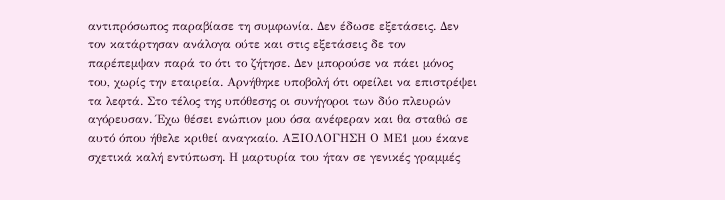αντιπρόσωπος παραβίασε τη συμφωνία. Δεν έδωσε εξετάσεις. Δεν τον κατάρτησαν ανάλογα ούτε και στις εξετάσεις δε τον παρέπεμψαν παρά το ότι το ζήτησε. Δεν μπορούσε να πάει μόνος του, χωρίς την εταιρεία. Αρνήθηκε υποβολή ότι οφείλει να επιστρέψει τα λεφτά. Στο τέλος της υπόθεσης οι συνήγοροι των δύο πλευρών αγόρευσαν. Έχω θέσει ενώπιον μου όσα ανέφεραν και θα σταθώ σε αυτό όπου ήθελε κριθεί αναγκαίο. ΑΞΙΟΛΟΓΗΣΗ Ο ΜΕ1 μου έκανε σχετικά καλή εντύπωση. Η μαρτυρία του ήταν σε γενικές γραμμές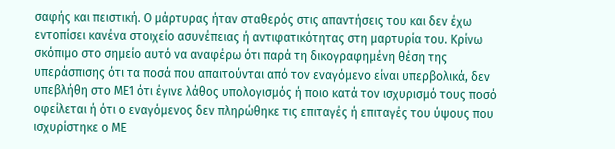σαφής και πειστική. Ο μάρτυρας ήταν σταθερός στις απαντήσεις του και δεν έχω εντοπίσει κανένα στοιχείο ασυνέπειας ή αντιφατικότητας στη μαρτυρία του. Κρίνω σκόπιμο στο σημείο αυτό να αναφέρω ότι παρά τη δικογραφημένη θέση της υπεράσπισης ότι τα ποσά που απαιτούνται από τον εναγόμενο είναι υπερβολικά, δεν υπεβλήθη στο ΜΕ1 ότι έγινε λάθος υπολογισμός ή ποιο κατά τον ισχυρισμό τους ποσό οφείλεται ή ότι ο εναγόμενος δεν πληρώθηκε τις επιταγές ή επιταγές του ύψους που ισχυρίστηκε ο ΜΕ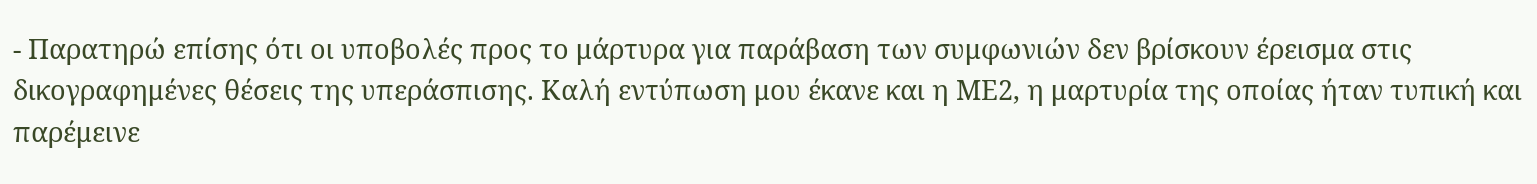- Παρατηρώ επίσης ότι οι υποβολές προς το μάρτυρα για παράβαση των συμφωνιών δεν βρίσκουν έρεισμα στις δικογραφημένες θέσεις της υπεράσπισης. Καλή εντύπωση μου έκανε και η ΜΕ2, η μαρτυρία της οποίας ήταν τυπική και παρέμεινε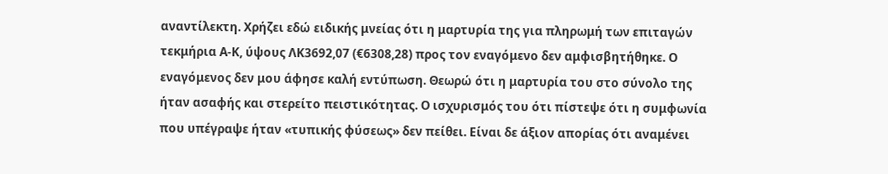αναντίλεκτη. Χρήζει εδώ ειδικής μνείας ότι η μαρτυρία της για πληρωμή των επιταγών τεκμήρια Α-Κ, ύψους ΛΚ3692,07 (€6308,28) προς τον εναγόμενο δεν αμφισβητήθηκε. Ο εναγόμενος δεν μου άφησε καλή εντύπωση. Θεωρώ ότι η μαρτυρία του στο σύνολο της ήταν ασαφής και στερείτο πειστικότητας. Ο ισχυρισμός του ότι πίστεψε ότι η συμφωνία που υπέγραψε ήταν «τυπικής φύσεως» δεν πείθει. Είναι δε άξιον απορίας ότι αναμένει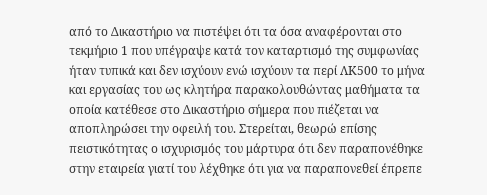από το Δικαστήριο να πιστέψει ότι τα όσα αναφέρονται στο τεκμήριο 1 που υπέγραψε κατά τον καταρτισμό της συμφωνίας ήταν τυπικά και δεν ισχύουν ενώ ισχύουν τα περί ΛΚ500 το μήνα και εργασίας του ως κλητήρα παρακολουθώντας μαθήματα τα οποία κατέθεσε στο Δικαστήριο σήμερα που πιέζεται να αποπληρώσει την οφειλή του. Στερείται, θεωρώ επίσης πειστικότητας ο ισχυρισμός του μάρτυρα ότι δεν παραπονέθηκε στην εταιρεία γιατί του λέχθηκε ότι για να παραπονεθεί έπρεπε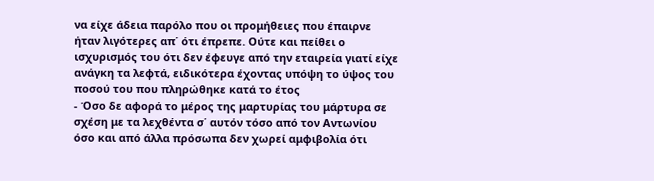να είχε άδεια παρόλο που οι προμήθειες που έπαιρνε ήταν λιγότερες απ΄ ότι έπρεπε. Ούτε και πείθει ο ισχυρισμός του ότι δεν έφευγε από την εταιρεία γιατί είχε ανάγκη τα λεφτά, ειδικότερα έχοντας υπόψη το ύψος του ποσού του που πληρώθηκε κατά το έτος
- Όσο δε αφορά το μέρος της μαρτυρίας του μάρτυρα σε σχέση με τα λεχθέντα σ΄ αυτόν τόσο από τον Αντωνίου όσο και από άλλα πρόσωπα δεν χωρεί αμφιβολία ότι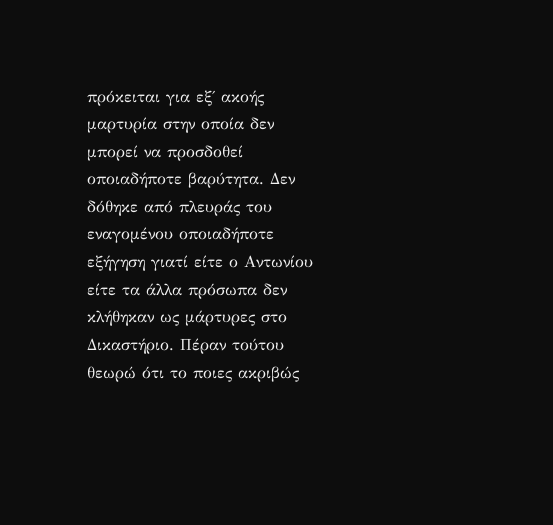πρόκειται για εξ΄ ακοής μαρτυρία στην οποία δεν μπορεί να προσδοθεί οποιαδήποτε βαρύτητα. Δεν δόθηκε από πλευράς του εναγομένου οποιαδήποτε εξήγηση γιατί είτε ο Αντωνίου είτε τα άλλα πρόσωπα δεν κλήθηκαν ως μάρτυρες στο Δικαστήριο. Πέραν τούτου θεωρώ ότι το ποιες ακριβώς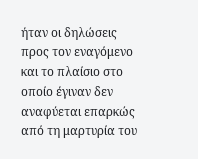ήταν οι δηλώσεις προς τον εναγόμενο και το πλαίσιο στο οποίο έγιναν δεν αναφύεται επαρκώς από τη μαρτυρία του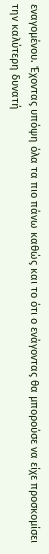εναγομένου. Έχοντας υπόψη όλα τα πιο πάνω καθώς και το ότι ο ενάγοντας θα μπορούσε να είχε προσκομίσει την καλύτερη δυνατή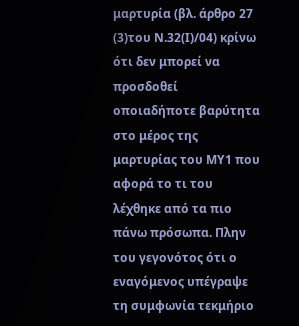μαρτυρία (βλ. άρθρο 27
(3)του Ν.32(Ι)/04) κρίνω ότι δεν μπορεί να προσδοθεί οποιαδήποτε βαρύτητα στο μέρος της μαρτυρίας του ΜΥ1 που αφορά το τι του λέχθηκε από τα πιο πάνω πρόσωπα. Πλην του γεγονότος ότι ο εναγόμενος υπέγραψε τη συμφωνία τεκμήριο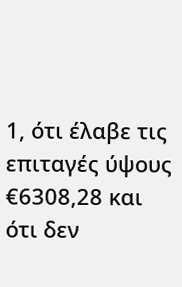1, ότι έλαβε τις επιταγές ύψους €6308,28 και ότι δεν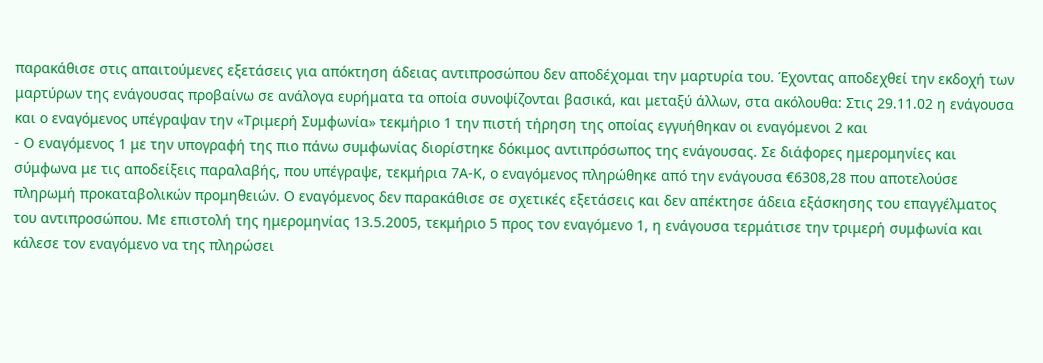παρακάθισε στις απαιτούμενες εξετάσεις για απόκτηση άδειας αντιπροσώπου δεν αποδέχομαι την μαρτυρία του. Έχοντας αποδεχθεί την εκδοχή των μαρτύρων της ενάγουσας προβαίνω σε ανάλογα ευρήματα τα οποία συνοψίζονται βασικά, και μεταξύ άλλων, στα ακόλουθα: Στις 29.11.02 η ενάγουσα και ο εναγόμενος υπέγραψαν την «Τριμερή Συμφωνία» τεκμήριο 1 την πιστή τήρηση της οποίας εγγυήθηκαν οι εναγόμενοι 2 και
- Ο εναγόμενος 1 με την υπογραφή της πιο πάνω συμφωνίας διορίστηκε δόκιμος αντιπρόσωπος της ενάγουσας. Σε διάφορες ημερομηνίες και σύμφωνα με τις αποδείξεις παραλαβής, που υπέγραψε, τεκμήρια 7Α-Κ, ο εναγόμενος πληρώθηκε από την ενάγουσα €6308,28 που αποτελούσε πληρωμή προκαταβολικών προμηθειών. Ο εναγόμενος δεν παρακάθισε σε σχετικές εξετάσεις και δεν απέκτησε άδεια εξάσκησης του επαγγέλματος του αντιπροσώπου. Με επιστολή της ημερομηνίας 13.5.2005, τεκμήριο 5 προς τον εναγόμενο 1, η ενάγουσα τερμάτισε την τριμερή συμφωνία και κάλεσε τον εναγόμενο να της πληρώσει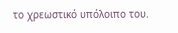το χρεωστικό υπόλοιπο του.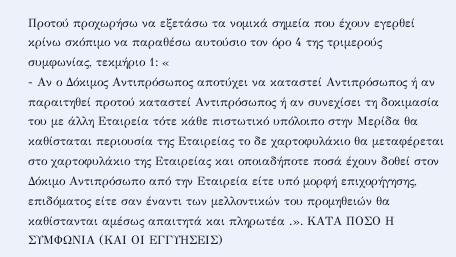Προτού προχωρήσω να εξετάσω τα νομικά σημεία που έχουν εγερθεί κρίνω σκόπιμο να παραθέσω αυτούσιο τον όρο 4 της τριμερούς συμφωνίας, τεκμήριο 1: «
- Αν ο Δόκιμος Αντιπρόσωπος αποτύχει να καταστεί Αντιπρόσωπος ή αν παραιτηθεί προτού καταστεί Αντιπρόσωπος ή αν συνεχίσει τη δοκιμασία του με άλλη Εταιρεία τότε κάθε πιστωτικό υπόλοιπο στην Μερίδα θα καθίσταται περιουσία της Εταιρείας το δε χαρτοφυλάκιο θα μεταφέρεται στο χαρτοφυλάκιο της Εταιρείας και οποιαδήποτε ποσά έχουν δοθεί στον Δόκιμο Αντιπρόσωπο από την Εταιρεία είτε υπό μορφή επιχορήγησης, επιδόματος είτε σαν έναντι των μελλοντικών του προμηθειών θα καθίστανται αμέσως απαιτητά και πληρωτέα .». ΚΑΤΑ ΠΟΣΟ Η ΣΥΜΦΩΝΙΑ (ΚΑΙ ΟΙ ΕΓΓΥΗΣΕΙΣ)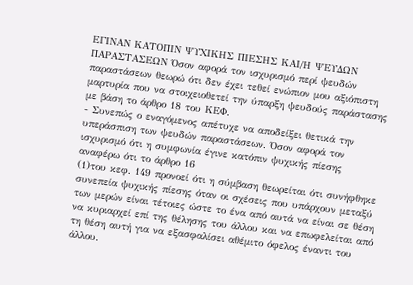ΕΓΙΝΑΝ ΚΑΤΟΠΙΝ ΨΥΧΙΚΗΣ ΠΙΕΣΗΣ ΚΑΙ/Η ΨΕΥΔΩΝ ΠΑΡΑΣΤΑΣΕΩΝ Όσον αφορά τον ισχυρισμό περί ψευδών παραστάσεων θεωρώ ότι δεν έχει τεθεί ενώπιον μου αξιόπιστη μαρτυρία που να στοιχειοθετεί την ύπαρξη ψευδούς παράστασης με βάση το άρθρο 18 του ΚΕΦ.
- Συνεπώς ο εναγόμενος απέτυχε να αποδείξει θετικά την υπεράσπιση των ψευδών παραστάσεων. Όσον αφορά τον ισχυρισμό ότι η συμφωνία έγινε κατόπιν ψυχικής πίεσης αναφέρω ότι το άρθρο 16
(1)του κεφ. 149 προνοεί ότι η σύμβαση θεωρείται ότι συνήφθηκε συνεπεία ψυχικής πίεσης όταν οι σχέσεις που υπάρχουν μεταξύ των μερών είναι τέτοιες ώστε το ένα από αυτά να είναι σε θέση να κυριαρχεί επί της θέλησης του άλλου και να επωφελείται από τη θέση αυτή για να εξασφαλίσει αθέμιτο όφελος έναντι του άλλου.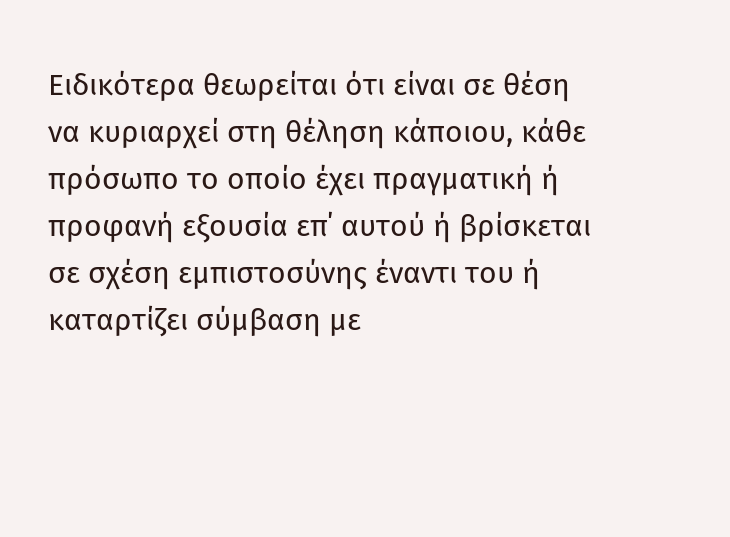Ειδικότερα θεωρείται ότι είναι σε θέση να κυριαρχεί στη θέληση κάποιου, κάθε πρόσωπο το οποίο έχει πραγματική ή προφανή εξουσία επ΄ αυτού ή βρίσκεται σε σχέση εμπιστοσύνης έναντι του ή καταρτίζει σύμβαση με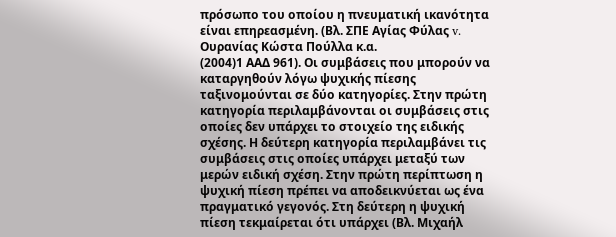πρόσωπο του οποίου η πνευματική ικανότητα είναι επηρεασμένη. (Βλ. ΣΠΕ Αγίας Φύλας v. Ουρανίας Κώστα Πούλλα κ.α.
(2004)1 ΑΑΔ 961). Οι συμβάσεις που μπορούν να καταργηθούν λόγω ψυχικής πίεσης ταξινομούνται σε δύο κατηγορίες. Στην πρώτη κατηγορία περιλαμβάνονται οι συμβάσεις στις οποίες δεν υπάρχει το στοιχείο της ειδικής σχέσης. Η δεύτερη κατηγορία περιλαμβάνει τις συμβάσεις στις οποίες υπάρχει μεταξύ των μερών ειδική σχέση. Στην πρώτη περίπτωση η ψυχική πίεση πρέπει να αποδεικνύεται ως ένα πραγματικό γεγονός. Στη δεύτερη η ψυχική πίεση τεκμαίρεται ότι υπάρχει (Βλ. Μιχαήλ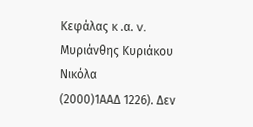Κεφάλας κ .α. v. Μυριάνθης Κυριάκου Νικόλα
(2000)1ΑΑΔ 1226). Δεν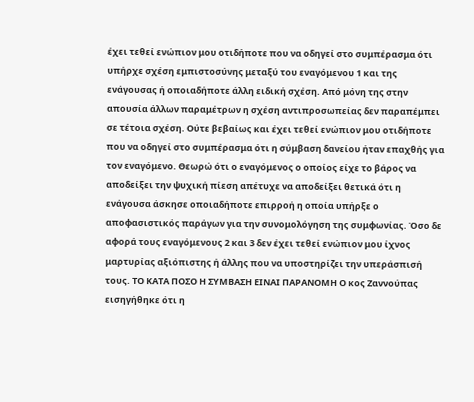έχει τεθεί ενώπιον μου οτιδήποτε που να οδηγεί στο συμπέρασμα ότι υπήρχε σχέση εμπιστοσύνης μεταξύ του εναγόμενου 1 και της ενάγουσας ή οποιαδήποτε άλλη ειδική σχέση. Από μόνη της στην απουσία άλλων παραμέτρων η σχέση αντιπροσωπείας δεν παραπέμπει σε τέτοια σχέση. Ούτε βεβαίως και έχει τεθεί ενώπιον μου οτιδήποτε που να οδηγεί στο συμπέρασμα ότι η σύμβαση δανείου ήταν επαχθής για τον εναγόμενο. Θεωρώ ότι ο εναγόμενος ο οποίος είχε το βάρος να αποδείξει την ψυχική πίεση απέτυχε να αποδείξει θετικά ότι η ενάγουσα άσκησε οποιαδήποτε επιρροή η οποία υπήρξε ο αποφασιστικός παράγων για την συνομολόγηση της συμφωνίας. Όσο δε αφορά τους εναγόμενους 2 και 3 δεν έχει τεθεί ενώπιον μου ίχνος μαρτυρίας αξιόπιστης ή άλλης που να υποστηρίζει την υπεράσπισή τους. ΤΟ ΚΑΤΑ ΠΟΣΟ Η ΣΥΜΒΑΣΗ ΕΙΝΑΙ ΠΑΡΑΝΟΜΗ Ο κος Ζαννούπας εισηγήθηκε ότι η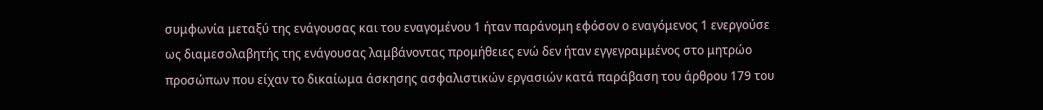συμφωνία μεταξύ της ενάγουσας και του εναγομένου 1 ήταν παράνομη εφόσον ο εναγόμενος 1 ενεργούσε ως διαμεσολαβητής της ενάγουσας λαμβάνοντας προμήθειες ενώ δεν ήταν εγγεγραμμένος στο μητρώο προσώπων που είχαν το δικαίωμα άσκησης ασφαλιστικών εργασιών κατά παράβαση του άρθρου 179 του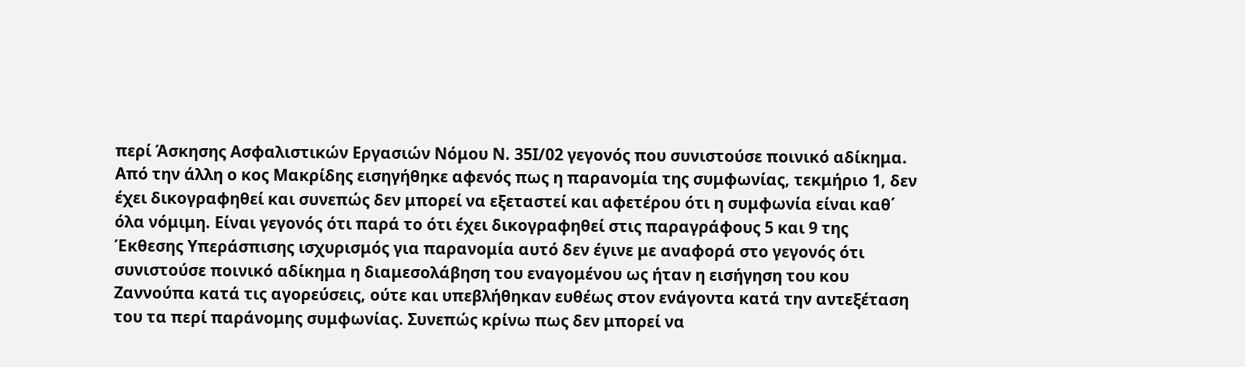περί Άσκησης Ασφαλιστικών Εργασιών Νόμου Ν. 35Ι/02 γεγονός που συνιστούσε ποινικό αδίκημα. Από την άλλη ο κος Μακρίδης εισηγήθηκε αφενός πως η παρανομία της συμφωνίας, τεκμήριο 1, δεν έχει δικογραφηθεί και συνεπώς δεν μπορεί να εξεταστεί και αφετέρου ότι η συμφωνία είναι καθ΄ όλα νόμιμη. Είναι γεγονός ότι παρά το ότι έχει δικογραφηθεί στις παραγράφους 5 και 9 της Έκθεσης Υπεράσπισης ισχυρισμός για παρανομία αυτό δεν έγινε με αναφορά στο γεγονός ότι συνιστούσε ποινικό αδίκημα η διαμεσολάβηση του εναγομένου ως ήταν η εισήγηση του κου Ζαννούπα κατά τις αγορεύσεις, ούτε και υπεβλήθηκαν ευθέως στον ενάγοντα κατά την αντεξέταση του τα περί παράνομης συμφωνίας. Συνεπώς κρίνω πως δεν μπορεί να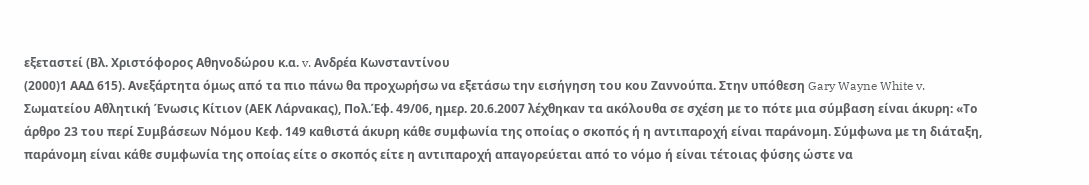εξεταστεί (Βλ. Χριστόφορος Αθηνοδώρου κ.α. v. Ανδρέα Κωνσταντίνου
(2000)1 ΑΑΔ 615). Ανεξάρτητα όμως από τα πιο πάνω θα προχωρήσω να εξετάσω την εισήγηση του κου Ζαννούπα. Στην υπόθεση Gary Wayne White v. Σωματείου Αθλητική Ένωσις Κίτιον (ΑΕΚ Λάρνακας), Πολ.Έφ. 49/06, ημερ. 20.6.2007 λέχθηκαν τα ακόλουθα σε σχέση με το πότε μια σύμβαση είναι άκυρη: «Το άρθρο 23 του περί Συμβάσεων Νόμου Κεφ. 149 καθιστά άκυρη κάθε συμφωνία της οποίας ο σκοπός ή η αντιπαροχή είναι παράνομη. Σύμφωνα με τη διάταξη, παράνομη είναι κάθε συμφωνία της οποίας είτε ο σκοπός είτε η αντιπαροχή απαγορεύεται από το νόμο ή είναι τέτοιας φύσης ώστε να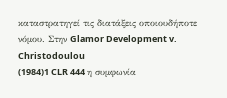καταστρατηγεί τις διατάξεις οποιουδήποτε νόμου. Στην Glamor Development v. Christodoulou
(1984)1 CLR 444 η συμφωνία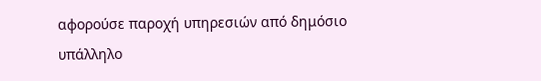αφορούσε παροχή υπηρεσιών από δημόσιο υπάλληλο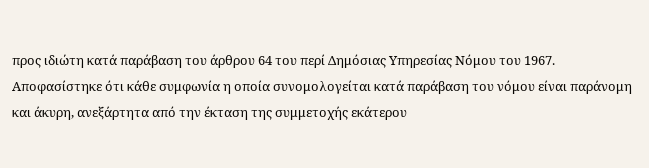προς ιδιώτη κατά παράβαση του άρθρου 64 του περί Δημόσιας Υπηρεσίας Νόμου του 1967. Αποφασίστηκε ότι κάθε συμφωνία η οποία συνομολογείται κατά παράβαση του νόμου είναι παράνομη και άκυρη, ανεξάρτητα από την έκταση της συμμετοχής εκάτερου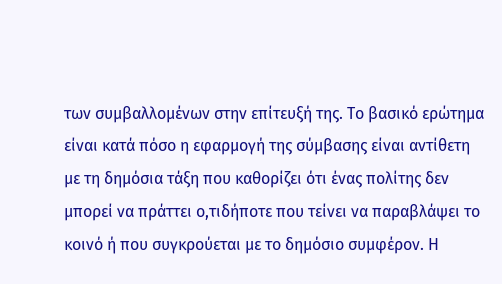των συμβαλλομένων στην επίτευξή της. Το βασικό ερώτημα είναι κατά πόσο η εφαρμογή της σύμβασης είναι αντίθετη με τη δημόσια τάξη που καθορίζει ότι ένας πολίτης δεν μπορεί να πράττει ο,τιδήποτε που τείνει να παραβλάψει το κοινό ή που συγκρούεται με το δημόσιο συμφέρον. Η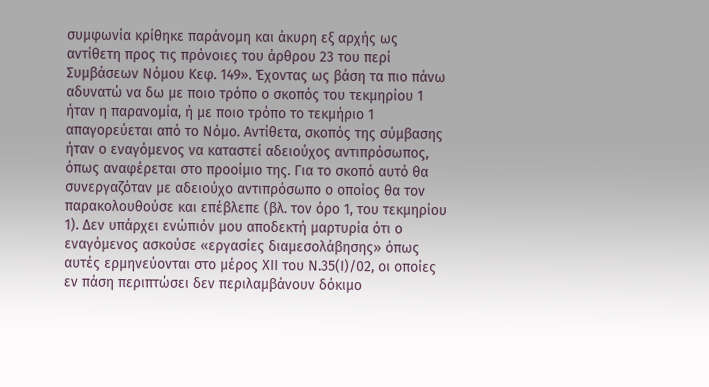συμφωνία κρίθηκε παράνομη και άκυρη εξ αρχής ως αντίθετη προς τις πρόνοιες του άρθρου 23 του περί Συμβάσεων Νόμου Κεφ. 149». Έχοντας ως βάση τα πιο πάνω αδυνατώ να δω με ποιο τρόπο ο σκοπός του τεκμηρίου 1 ήταν η παρανομία, ή με ποιο τρόπο το τεκμήριο 1 απαγορεύεται από το Νόμο. Αντίθετα, σκοπός της σύμβασης ήταν ο εναγόμενος να καταστεί αδειούχος αντιπρόσωπος, όπως αναφέρεται στο προοίμιο της. Για το σκοπό αυτό θα συνεργαζόταν με αδειούχο αντιπρόσωπο ο οποίος θα τον παρακολουθούσε και επέβλεπε (βλ. τον όρο 1, του τεκμηρίου 1). Δεν υπάρχει ενώπιόν μου αποδεκτή μαρτυρία ότι ο εναγόμενος ασκούσε «εργασίες διαμεσολάβησης» όπως αυτές ερμηνεύονται στο μέρος ΧΙΙ του Ν.35(Ι)/02, οι οποίες εν πάση περιπτώσει δεν περιλαμβάνουν δόκιμο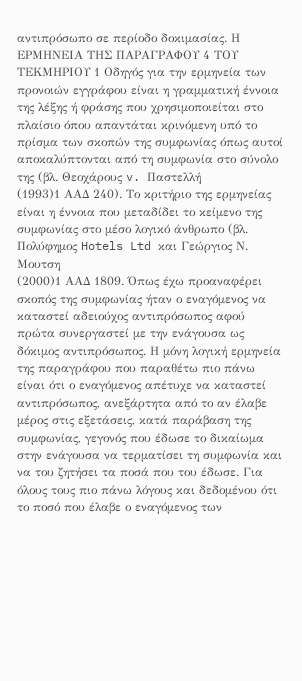αντιπρόσωπο σε περίοδο δοκιμασίας. Η ΕΡΜΗΝΕΙΑ ΤΗΣ ΠΑΡΑΓΡΑΦΟΥ 4 ΤΟΥ ΤΕΚΜΗΡΙΟΥ 1 Οδηγός για την ερμηνεία των προνοιών εγγράφου είναι η γραμματική έννοια της λέξης ή φράσης που χρησιμοποιείται στο πλαίσιο όπου απαντάται κρινόμενη υπό το πρίσμα των σκοπών της συμφωνίας όπως αυτοί αποκαλύπτονται από τη συμφωνία στο σύνολο της (βλ. Θεοχάρους v. Παστελλή
(1993)1 ΑΑΔ 240). Το κριτήριο της ερμηνείας είναι η έννοια που μεταδίδει το κείμενο της συμφωνίας στο μέσο λογικό άνθρωπο (βλ. Πολύφημος Hotels Ltd και Γεώργιος Ν. Μουτση
(2000)1 ΑΑΔ 1809. Όπως έχω προαναφέρει σκοπός της συμφωνίας ήταν ο εναγόμενος να καταστεί αδειούχος αντιπρόσωπος αφού πρώτα συνεργαστεί με την ενάγουσα ως δόκιμος αντιπρόσωπος. Η μόνη λογική ερμηνεία της παραγράφου που παραθέτω πιο πάνω είναι ότι ο εναγόμενος απέτυχε να καταστεί αντιπρόσωπος, ανεξάρτητα από το αν έλαβε μέρος στις εξετάσεις, κατά παράβαση της συμφωνίας, γεγονός που έδωσε το δικαίωμα στην ενάγουσα να τερματίσει τη συμφωνία και να του ζητήσει τα ποσά που του έδωσε. Για όλους τους πιο πάνω λόγους και δεδομένου ότι το ποσό που έλαβε ο εναγόμενος των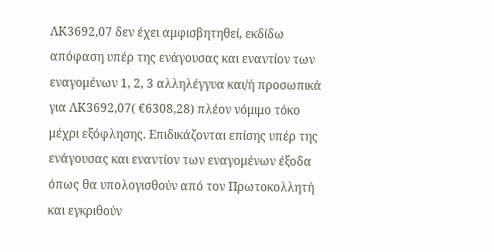ΛΚ3692,07 δεν έχει αμφισβητηθεί, εκδίδω απόφαση υπέρ της ενάγουσας και εναντίον των εναγομένων 1, 2, 3 αλληλέγγυα και/ή προσωπικά για ΛΚ3692,07( €6308,28) πλέον νόμιμο τόκο μέχρι εξόφλησης. Επιδικάζονται επίσης υπέρ της ενάγουσας και εναντίον των εναγομένων έξοδα όπως θα υπολογισθούν από τον Πρωτοκολλητή και εγκριθούν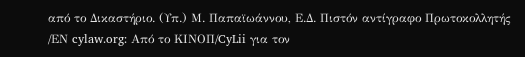από το Δικαστήριο. (Υπ.) Μ. Παπαϊωάννου, Ε.Δ. Πιστόν αντίγραφο Πρωτοκολλητής /ΕΝ cylaw.org: Από το ΚΙΝOΠ/CyLii για τον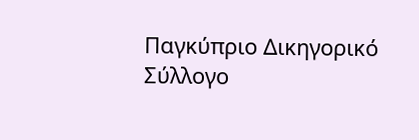Παγκύπριο Δικηγορικό Σύλλογο